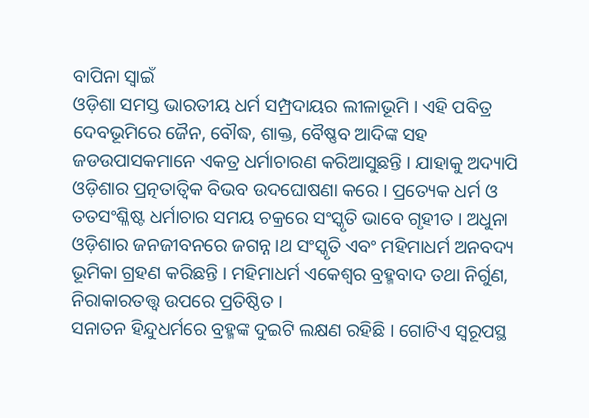ବାପିନା ସ୍ୱାଇଁ
ଓଡ଼ିଶା ସମସ୍ତ ଭାରତୀୟ ଧର୍ମ ସମ୍ପ୍ରଦାୟର ଲୀଳାଭୂମି । ଏହି ପବିତ୍ର ଦେବଭୂମିରେ ଜୈନ, ବୌଦ୍ଧ, ଶାକ୍ତ, ବୈଷ୍ଣବ ଆଦିଙ୍କ ସହ ଜଡଉପାସକମାନେ ଏକତ୍ର ଧର୍ମାଚାରଣ କରିଆସୁଛନ୍ତି । ଯାହାକୁ ଅଦ୍ୟାପି ଓଡ଼ିଶାର ପ୍ରତ୍ନତାତ୍ଵିକ ବିଭବ ଉଦଘୋଷଣା କରେ । ପ୍ରତ୍ୟେକ ଧର୍ମ ଓ ତତସଂଶ୍ଳିଷ୍ଟ ଧର୍ମାଚାର ସମୟ ଚକ୍ରରେ ସଂସ୍କୃତି ଭାବେ ଗୃହୀତ । ଅଧୁନା ଓଡ଼ିଶାର ଜନଜୀବନରେ ଜଗନ୍ନ।ଥ ସଂସ୍କୃତି ଏବଂ ମହିମାଧର୍ମ ଅନବଦ୍ୟ ଭୂମିକା ଗ୍ରହଣ କରିଛନ୍ତି । ମହିମାଧର୍ମ ଏକେଶ୍ଵର ବ୍ରହ୍ମବାଦ ତଥା ନିର୍ଗୁଣ, ନିରାକାରତତ୍ତ୍ଵ ଉପରେ ପ୍ରତିଷ୍ଠିତ ।
ସନାତନ ହିନ୍ଦୁଧର୍ମରେ ବ୍ରହ୍ମଙ୍କ ଦୁଇଟି ଲକ୍ଷଣ ରହିଛି । ଗୋଟିଏ ସ୍ଵରୂପସ୍ଥ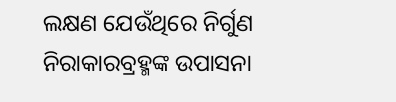ଲକ୍ଷଣ ଯେଉଁଥିରେ ନିର୍ଗୁଣ ନିରାକାରବ୍ରହ୍ମଙ୍କ ଉପାସନା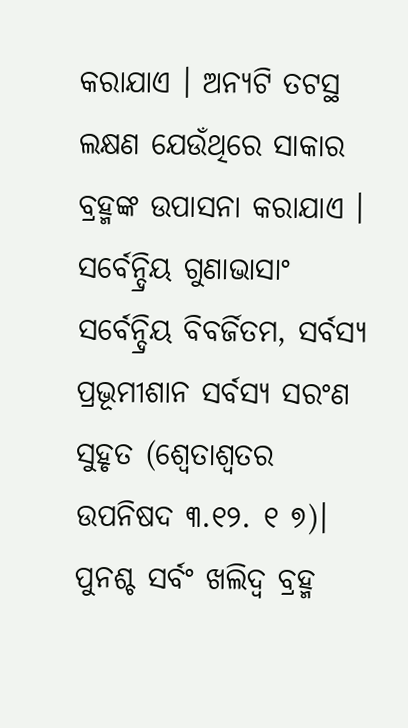କରାଯାଏ । ଅନ୍ୟଟି ତଟସ୍ଥ ଲକ୍ଷଣ ଯେଉଁଥିରେ ସାକାର ବ୍ରହ୍ମଙ୍କ ଉପାସନା କରାଯାଏ । ସର୍ବେନ୍ଦ୍ରିୟ ଗୁଣାଭାସାଂ ସର୍ବେନ୍ଦ୍ରିୟ ବିବର୍ଜିତମ, ସର୍ବସ୍ୟ ପ୍ରଭୂମୀଶାନ ସର୍ବସ୍ୟ ସରଂଣ ସୁହୃତ (ଶ୍ଵେତାଶ୍ଵତର ଉପନିଷଦ ୩.୧୨. ୧ ୭)। ପୁନଶ୍ଚ ସର୍ବଂ ଖଲିଦ୍ଵ ବ୍ରହ୍ମ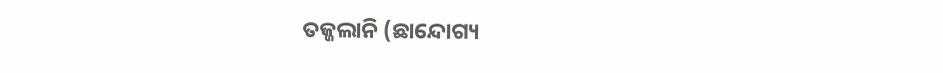ତଜ୍ଜଲାନି (ଛାନ୍ଦୋଗ୍ୟ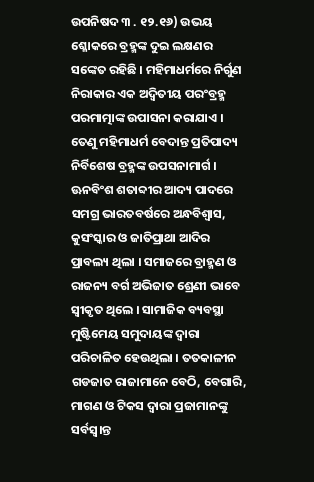ଉପନିଷଦ ୩ . ୧୨.୧୬) ଉଭୟ ଶ୍ଳୋକରେ ବ୍ରହ୍ମଙ୍କ ଦୁଇ ଲକ୍ଷଣର ସଙ୍କେତ ରହିଛି । ମହିମାଧର୍ମରେ ନିର୍ଗୁଣ ନିରାକାର ଏକ ଅଦ୍ଵିତୀୟ ପରଂବ୍ରହ୍ମ ପରମାତ୍ମାଙ୍କ ଉପାସନା କରାଯାଏ । ତେଣୁ ମହିମାଧର୍ମ ବେଦାନ୍ତ ପ୍ରତିପାଦ୍ୟ ନିର୍ବିଶେଷ ବ୍ରହ୍ମଙ୍କ ଉପସନାମାର୍ଗ ।
ଊନବିଂଶ ଶତାବ୍ଦୀର ଆଦ୍ୟ ପାଦରେ ସମଗ୍ର ଭାରତବର୍ଷରେ ଅନ୍ଧବିଶ୍ଵାସ, କୁସଂସ୍କାର ଓ ଜାତିପ୍ରାଥା ଆଦିର ପ୍ରାବଲ୍ୟ ଥିଲା । ସମାଜରେ ବ୍ରାହ୍ମଣ ଓ ରାଜନ୍ୟ ବର୍ଗ ଅଭିଜାତ ଶ୍ରେଣୀ ଭାବେ ସ୍ଵୀକୃତ ଥିଲେ । ସାମାଜିକ ବ୍ୟବସ୍ଥା ମୁଷ୍ଟିମେୟ ସମୁଦାୟଙ୍କ ଦ୍ୱାରା ପରିଚାଳିତ ହେଉଥିଲା । ତତକାଳୀନ ଗଡଜାତ ରାଜାମାନେ ବେଠି, ବେଗାରି, ମାଗଣ ଓ ଟିକସ ଦ୍ୱାରା ପ୍ରଜାମାନଙ୍କୁ ସର୍ବସ୍ଵ।ନ୍ତ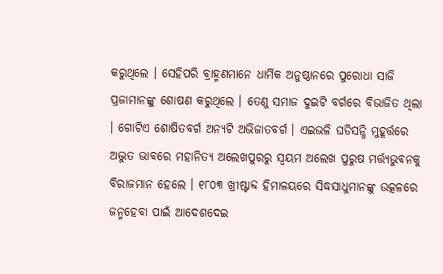କରୁଥିଲେ । ସେହିପରି ବ୍ରାହ୍ମଣମାନେ ଧାର୍ମିକ ଅନୁଷ୍ଠାନରେ ପୁରୋଧା ସାଜି ପ୍ରଜାମାନଙ୍କୁ ଶୋଷଣ କରୁଥିଲେ । ତେଣୁ ସମାଜ ଦୁଇଟି ବର୍ଗରେ ବିଭାଜିତ ଥିଲା । ଗୋଟିଏ ଶୋଷିତବର୍ଗ ଅନ୍ୟଟି ଅଭିଜାତବର୍ଗ । ଏଇଭଳି ଘଡିସନ୍ଧି ମୁହୂର୍ତ୍ତରେ ଅଦ୍ଭୁତ ଭାବରେ ମହାନିତ୍ୟ ଅଲେଖପୁରରୁ ସ୍ଵୟମ ଅଲେଖ ପୁରୁଷ ମର୍ତ୍ତ୍ୟଭୁବନକୁ ବିରାଜମାନ ହେଲେ । ୧୮୦୩ ଖ୍ରୀଷ୍ଟାବ୍ଦ ହିମାଳୟରେ ସିଦ୍ଧସାଧୁମାନଙ୍କୁ ଉତ୍କଳରେ ଜନ୍ମହେବା ପାଇଁ ଆଦେଶଦେଇ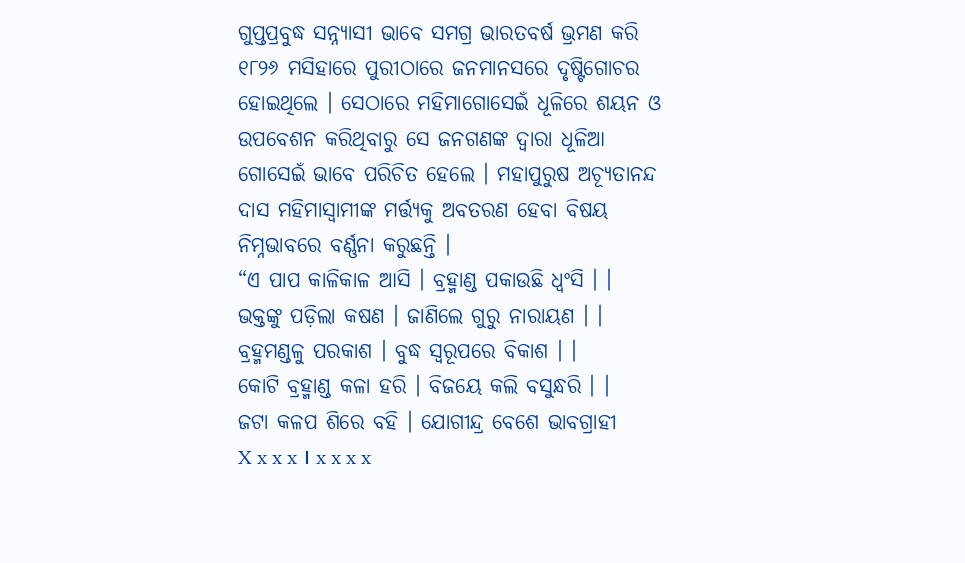ଗୁପ୍ତପ୍ରବୁଦ୍ଧ ସନ୍ନ୍ୟାସୀ ଭାବେ ସମଗ୍ର ଭାରତବର୍ଷ ଭ୍ରମଣ କରି ୧୮୨୬ ମସିହାରେ ପୁରୀଠାରେ ଜନମାନସରେ ଦୃଷ୍ଟିଗୋଚର ହୋଇଥିଲେ । ସେଠାରେ ମହିମାଗୋସେଇଁ ଧୂଳିରେ ଶୟନ ଓ ଉପବେଶନ କରିଥିବାରୁ ସେ ଜନଗଣଙ୍କ ଦ୍ୱାରା ଧୂଳିଆ ଗୋସେଇଁ ଭାବେ ପରିଚିତ ହେଲେ । ମହାପୁରୁଷ ଅଚ୍ୟୂତାନନ୍ଦ ଦାସ ମହିମାସ୍ଵାମୀଙ୍କ ମର୍ତ୍ତ୍ୟକୁ ଅବତରଣ ହେବା ବିଷୟ ନିମ୍ନଭାବରେ ବର୍ଣ୍ଣନା କରୁଛନ୍ତି ।
“ଏ ପାପ କାଳିକାଳ ଆସି । ବ୍ରହ୍ମାଣ୍ଡ ପକାଉଛି ଧ୍ଵଂସି । ।
ଭକ୍ତଙ୍କୁ ପଡ଼ିଲା କଷଣ । ଜାଣିଲେ ଗୁରୁ ନାରାୟଣ । ।
ବ୍ରହ୍ମମଣ୍ଡଳୁ ପରକାଶ । ବୁଦ୍ଧ ସ୍ଵରୂପରେ ବିକାଶ । ।
କୋଟି ବ୍ରହ୍ମାଣ୍ଡ କଳା ହରି । ବିଜୟେ କଲି ବସୁନ୍ଧରି । ।
ଜଟା କଳପ ଶିରେ ବହି । ଯୋଗୀନ୍ଦ୍ର ବେଶେ ଭାବଗ୍ରାହୀ
X x x x । x x x x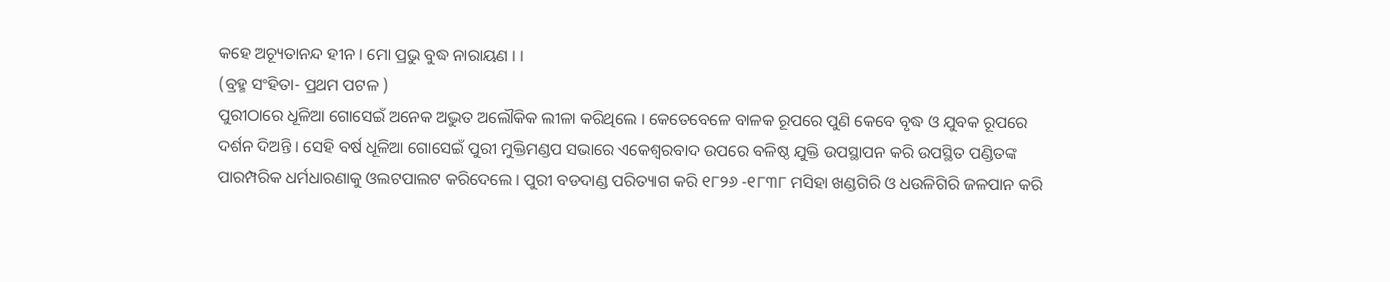କହେ ଅଚ୍ୟୂତାନନ୍ଦ ହୀନ । ମୋ ପ୍ରଭୁ ବୁଦ୍ଧ ନାରାୟଣ । ।
(ବ୍ରହ୍ମ ସଂହିତା- ପ୍ରଥମ ପଟଳ )
ପୁରୀଠାରେ ଧୂଳିଆ ଗୋସେଇଁ ଅନେକ ଅଦ୍ଭୁତ ଅଲୌକିକ ଲୀଳା କରିଥିଲେ । କେତେବେଳେ ବାଳକ ରୂପରେ ପୁଣି କେବେ ବୃଦ୍ଧ ଓ ଯୁବକ ରୂପରେ ଦର୍ଶନ ଦିଅନ୍ତି । ସେହି ବର୍ଷ ଧୂଳିଆ ଗୋସେଇଁ ପୁରୀ ମୁକ୍ତିମଣ୍ଡପ ସଭାରେ ଏକେଶ୍ଵରବାଦ ଉପରେ ବଳିଷ୍ଠ ଯୁକ୍ତି ଉପସ୍ଥାପନ କରି ଉପସ୍ଥିତ ପଣ୍ଡିତଙ୍କ ପାରମ୍ପରିକ ଧର୍ମଧାରଣାକୁ ଓଲଟପାଲଟ କରିଦେଲେ । ପୁରୀ ବଡଦାଣ୍ଡ ପରିତ୍ୟାଗ କରି ୧୮୨୬ -୧୮୩୮ ମସିହା ଖଣ୍ଡଗିରି ଓ ଧଉଳିଗିରି ଜଳପାନ କରି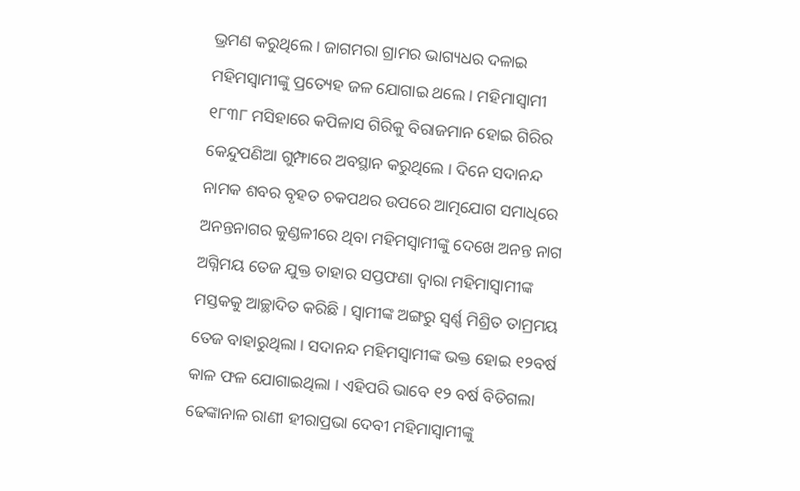ଭ୍ରମଣ କରୁଥିଲେ । ଜାଗମରା ଗ୍ରାମର ଭାଗ୍ୟଧର ଦଳାଇ ମହିମସ୍ଵାମୀଙ୍କୁ ପ୍ରତ୍ୟେହ ଜଳ ଯୋଗାଇ ଥଲେ । ମହିମାସ୍ଵାମୀ ୧୮୩୮ ମସିହାରେ କପିଳାସ ଗିରିକୁ ବିରାଜମାନ ହୋଇ ଗିରିର କେନ୍ଦୁପଣିଆ ଗୁମ୍ଫାରେ ଅବସ୍ଥାନ କରୁଥିଲେ । ଦିନେ ସଦାନନ୍ଦ ନାମକ ଶବର ବୃହତ ଚକପଥର ଉପରେ ଆତ୍ମଯୋଗ ସମାଧିରେ ଅନନ୍ତନାଗର କୁଣ୍ଡଳୀରେ ଥିବା ମହିମସ୍ଵାମୀଙ୍କୁ ଦେଖେ ଅନନ୍ତ ନାଗ ଅଗ୍ନିମୟ ତେଜ ଯୁକ୍ତ ତାହାର ସପ୍ତଫଣା ଦ୍ୱାରା ମହିମାସ୍ଵାମୀଙ୍କ ମସ୍ତକକୁ ଆଚ୍ଛାଦିତ କରିଛି । ସ୍ୱାମୀଙ୍କ ଅଙ୍ଗରୁ ସ୍ୱର୍ଣ୍ଣ ମିଶ୍ରିତ ତାମ୍ରମୟ ତେଜ ବାହାରୁଥିଲା । ସଦାନନ୍ଦ ମହିମସ୍ଵାମୀଙ୍କ ଭକ୍ତ ହୋଇ ୧୨ବର୍ଷ କାଳ ଫଳ ଯୋଗାଇଥିଲା । ଏହିପରି ଭାବେ ୧୨ ବର୍ଷ ବିତିଗଲା ଢେଙ୍କାନାଳ ରାଣୀ ହୀରାପ୍ରଭା ଦେବୀ ମହିମାସ୍ଵାମୀଙ୍କୁ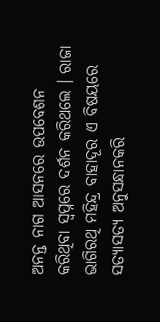ଅନନ୍ତ ନାଗ ଆସନରେ ଉପବେଶନ କରିଥିବା ସ୍ୱପ୍ନରେ ଦର୍ଶନ କରିଥଲେ । ରାଜା ଭାଗିରଥି ମହିନ୍ଦ୍ର ବାହାଦୂର ଏ ବିଷୟରେ ସତ୍ୟାସତ୍ୟ ଅନୁସନ୍ଧାନକରି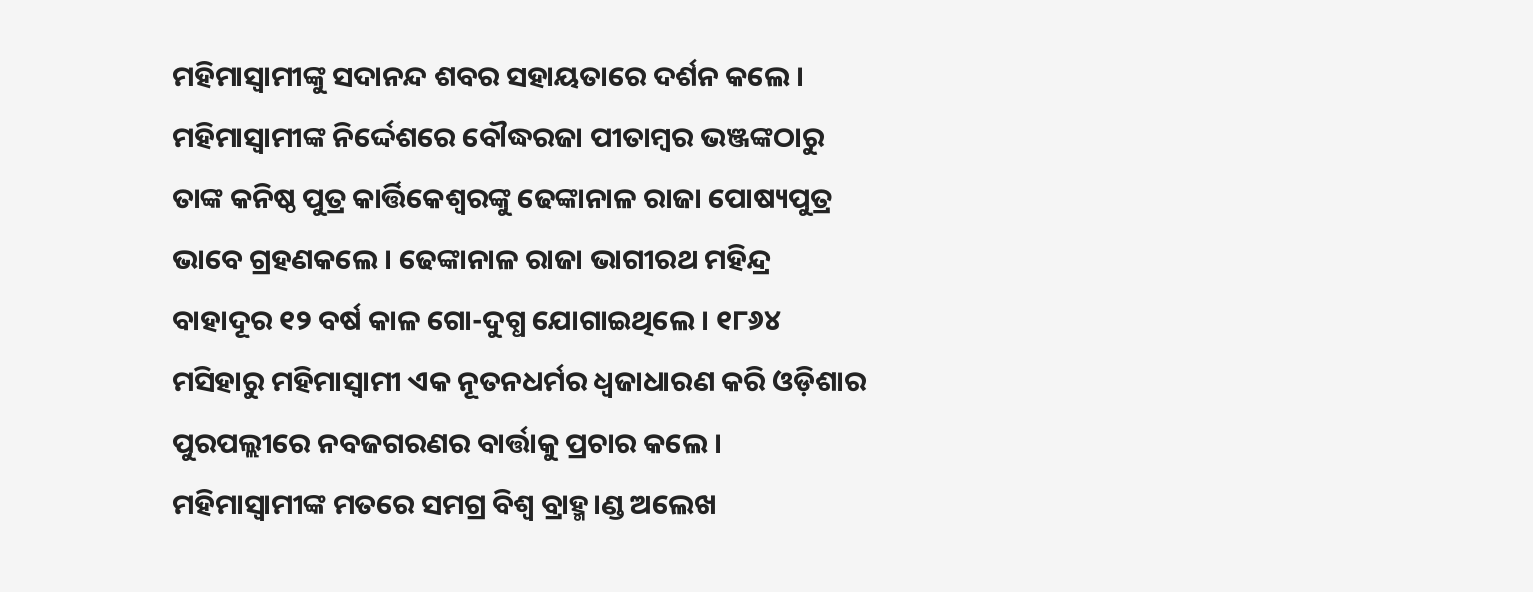ମହିମାସ୍ଵାମୀଙ୍କୁ ସଦାନନ୍ଦ ଶବର ସହାୟତାରେ ଦର୍ଶନ କଲେ । ମହିମାସ୍ଵାମୀଙ୍କ ନିର୍ଦ୍ଦେଶରେ ବୌଦ୍ଧରଜା ପୀତାମ୍ବର ଭଞ୍ଜଙ୍କଠାରୁ ତାଙ୍କ କନିଷ୍ଠ ପୁତ୍ର କାର୍ତ୍ତିକେଶ୍ଵରଙ୍କୁ ଢେଙ୍କାନାଳ ରାଜା ପୋଷ୍ୟପୁତ୍ର ଭାବେ ଗ୍ରହଣକଲେ । ଢେଙ୍କାନାଳ ରାଜା ଭାଗୀରଥ ମହିନ୍ଦ୍ର ବାହାଦୂର ୧୨ ବର୍ଷ କାଳ ଗୋ-ଦୁଗ୍ଧ ଯୋଗାଇଥିଲେ । ୧୮୬୪ ମସିହାରୁ ମହିମାସ୍ଵାମୀ ଏକ ନୂତନଧର୍ମର ଧ୍ଵଜାଧାରଣ କରି ଓଡ଼ିଶାର ପୁରପଲ୍ଲୀରେ ନବଜଗରଣର ବାର୍ତ୍ତାକୁ ପ୍ରଚାର କଲେ । ମହିମାସ୍ଵାମୀଙ୍କ ମତରେ ସମଗ୍ର ବିଶ୍ୱ ବ୍ରାହ୍ମ।ଣ୍ଡ ଅଲେଖ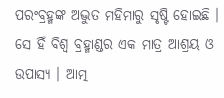ପରଂବ୍ରହ୍ମଙ୍କ ଅଦ୍ଭୁତ ମହିମାରୁ ସୃଷ୍ଟି ହୋଇଛି । ସେ ହିଁ ବିଶ୍ୱ ବ୍ରହ୍ମାଣ୍ଡର ଏକ ମାତ୍ର ଆଶ୍ରୟ ଓ ଉପାସ୍ୟ । ଆତ୍ମ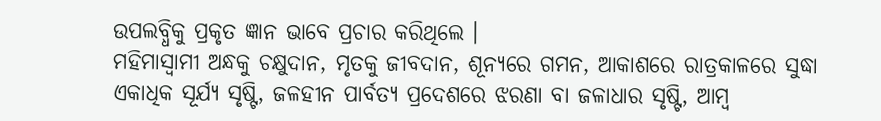ଉପଲବ୍ଧିକୁ ପ୍ରକୃତ ଜ୍ଞାନ ଭାବେ ପ୍ରଚାର କରିଥିଲେ ।
ମହିମାସ୍ଵାମୀ ଅନ୍ଧକୁ ଚକ୍ଷୁଦାନ, ମୃତକୁ ଜୀବଦାନ, ଶୂନ୍ୟରେ ଗମନ, ଆକାଶରେ ରାତ୍ରକାଳରେ ସୁଦ୍ଧା ଏକାଧିକ ସୂର୍ଯ୍ୟ ସୃଷ୍ଟି, ଜଳହୀନ ପାର୍ବତ୍ୟ ପ୍ରଦେଶରେ ଝରଣା ବା ଜଳାଧାର ସୃଷ୍ଟି, ଆମ୍ବ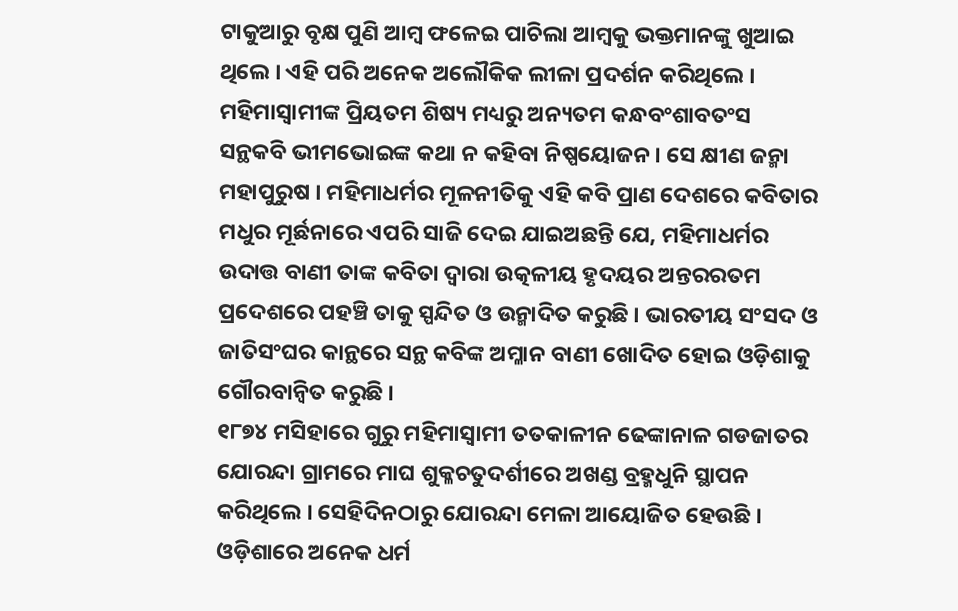ଟାକୁଆରୁ ବୃକ୍ଷ ପୁଣି ଆମ୍ବ ଫଳେଇ ପାଚିଲା ଆମ୍ବକୁ ଭକ୍ତମାନଙ୍କୁ ଖୁଆଇ ଥିଲେ । ଏହି ପରି ଅନେକ ଅଲୌକିକ ଲୀଳା ପ୍ରଦର୍ଶନ କରିଥିଲେ ।
ମହିମାସ୍ଵାମୀଙ୍କ ପ୍ରିୟତମ ଶିଷ୍ୟ ମଧ୍ୟରୁ ଅନ୍ୟତମ କନ୍ଧବଂଶାବତଂସ ସନ୍ଥକବି ଭୀମଭୋଇଙ୍କ କଥା ନ କହିବା ନିଷ୍ପୟୋଜନ । ସେ କ୍ଷୀଣ ଜନ୍ମା ମହାପୁରୁଷ । ମହିମାଧର୍ମର ମୂଳନୀତିକୁ ଏହି କବି ପ୍ରାଣ ଦେଶରେ କବିତାର ମଧୁର ମୂର୍ଛନାରେ ଏପରି ସାଜି ଦେଇ ଯାଇଅଛନ୍ତି ଯେ, ମହିମାଧର୍ମର ଉଦାତ୍ତ ବାଣୀ ତାଙ୍କ କବିତା ଦ୍ୱାରା ଉତ୍କଳୀୟ ହୃଦୟର ଅନ୍ତରରତମ ପ୍ରଦେଶରେ ପହଞ୍ଚି ତାକୁ ସ୍ପନ୍ଦିତ ଓ ଉନ୍ମାଦିତ କରୁଛି । ଭାରତୀୟ ସଂସଦ ଓ ଜାତିସଂଘର କାନ୍ଥରେ ସନ୍ଥ କବିଙ୍କ ଅମ୍ଳାନ ବାଣୀ ଖୋଦିତ ହୋଇ ଓଡ଼ିଶାକୁ ଗୌରବାନ୍ଵିତ କରୁଛି ।
୧୮୭୪ ମସିହାରେ ଗୁରୁ ମହିମାସ୍ଵାମୀ ତତକାଳୀନ ଢେଙ୍କାନାଳ ଗଡଜାତର ଯୋରନ୍ଦା ଗ୍ରାମରେ ମାଘ ଶୁକ୍ଳଚତୁଦର୍ଶୀରେ ଅଖଣ୍ଡ ବ୍ରହ୍ମଧୁନି ସ୍ଥାପନ କରିଥିଲେ । ସେହିଦିନଠାରୁ ଯୋରନ୍ଦା ମେଳା ଆୟୋଜିତ ହେଉଛି । ଓଡ଼ିଶାରେ ଅନେକ ଧର୍ମ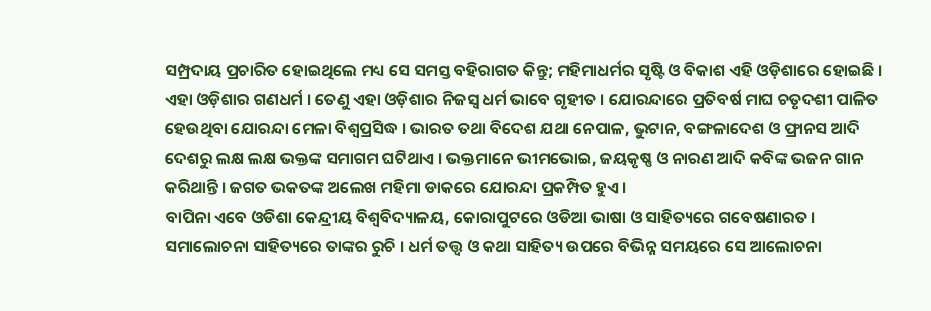ସମ୍ପ୍ରଦାୟ ପ୍ରଚାରିତ ହୋଇଥିଲେ ମଧ୍ୟ ସେ ସମସ୍ତ ବହିରାଗତ କିନ୍ତୁ; ମହିମାଧର୍ମର ସୃଷ୍ଟି ଓ ବିକାଶ ଏହି ଓଡ଼ିଶାରେ ହୋଇଛି । ଏହା ଓଡ଼ିଶାର ଗଣଧର୍ମ । ତେଣୁ ଏହା ଓଡ଼ିଶାର ନିଜସ୍ଵ ଧର୍ମ ଭାବେ ଗୃହୀତ । ଯୋରନ୍ଦାରେ ପ୍ରତିବର୍ଷ ମାଘ ଚତୃଦଶୀ ପାଳିତ ହେଉଥିବା ଯୋରନ୍ଦା ମେଳା ବିଶ୍ୱପ୍ରସିଦ୍ଧ । ଭାରତ ତଥା ବିଦେଶ ଯଥା ନେପାଳ, ଭୁଟାନ, ବଙ୍ଗଳାଦେଶ ଓ ଫ୍ରାନସ ଆଦି ଦେଶରୁ ଲକ୍ଷ ଲକ୍ଷ ଭକ୍ତଙ୍କ ସମାଗମ ଘଟିଥାଏ । ଭକ୍ତମାନେ ଭୀମଭୋଇ, ଜୟକୃଷ୍ଣ ଓ ନାରଣ ଆଦି କବିଙ୍କ ଭଜନ ଗାନ କରିଥାନ୍ତି । ଜଗତ ଭକତଙ୍କ ଅଲେଖ ମହିମା ଡାକରେ ଯୋରନ୍ଦା ପ୍ରକମ୍ପିତ ହୁଏ ।
ବାପିନା ଏବେ ଓଡିଶା କେନ୍ଦ୍ରୀୟ ବିଶ୍ୱବିଦ୍ୟାଳୟ, କୋରାପୁଟରେ ଓଡିଆ ଭାଷା ଓ ସାହିତ୍ୟରେ ଗବେଷଣାରତ । ସମାଲୋଚନା ସାହିତ୍ୟରେ ତାଙ୍କର ରୁଚି । ଧର୍ମ ତତ୍ତ୍ୱ ଓ କଥା ସାହିତ୍ୟ ଉପରେ ବିଭିନ୍ନ ସମୟରେ ସେ ଆଲୋଚନା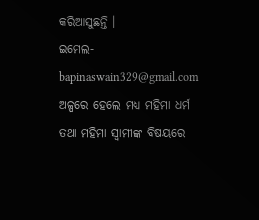କରିଆସୁଛନ୍ତି ।
ଇମେଲ-bapinaswain329@gmail.com
ଅଳ୍ପରେ ହେଲେ ମଧ୍ୟ ମହିମା ଧର୍ମ ତଥା ମହିମା ସ୍ୱାମୀଙ୍କ ବିଷୟରେ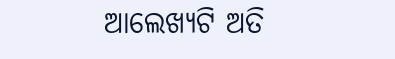ଆଲେଖ୍ୟଟି ଅତି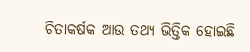ଚିତାକର୍ଷକ ଆଉ ତଥ୍ୟ ଭିତ୍ତିକ ହୋଇଛି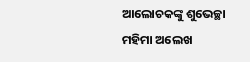ଆଲୋଚକଙ୍କୁ ଶୁଭେଚ୍ଛା
ମହିମା ଅଲେଖ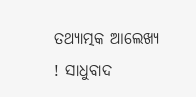ତଥ୍ୟାତ୍ମକ ଆଲେଖ୍ୟ ! ସାଧୁବାଦ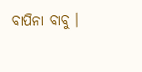ବାପିନା ବାବୁ ।